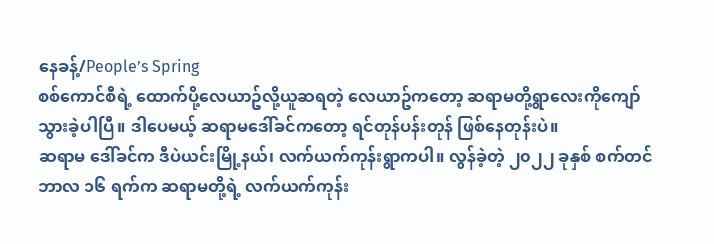နေခန့်/People’s Spring
စစ်ကောင်စီရဲ့ ထောက်ပို့လေယာဥ်လို့ယူဆရတဲ့ လေယာဥ်ကတော့ ဆရာမတို့ရွာလေးကိုကျော်သွားခဲ့ပါပြီ။ ဒါပေမယ့် ဆရာမဒေါ်ခင်ကတော့ ရင်တုန်ပန်းတုန် ဖြစ်နေတုန်းပဲ။
ဆရာမ ဒေါ်ခင်က ဒီပဲယင်းမြို့နယ်၊ လက်ယက်ကုန်းရွာကပါ။ လွန်ခဲ့တဲ့ ၂၀၂၂ ခုနှစ် စက်တင်ဘာလ ၁၆ ရက်က ဆရာမတို့ရဲ့ လက်ယက်ကုန်း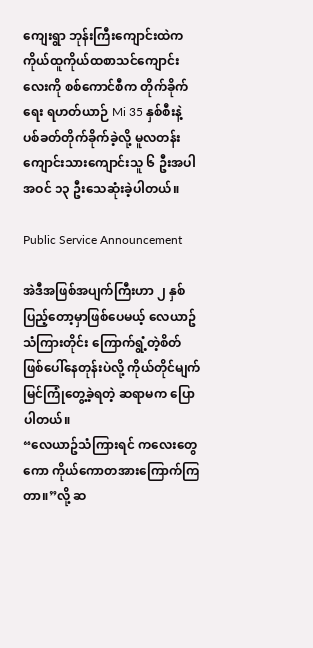ကျေးရွာ ဘုန်းကြီးကျောင်းထဲက ကိုယ်ထူကိုယ်ထစာသင်ကျောင်းလေးကို စစ်ကောင်စီက တိုက်ခိုက်ရေး ရဟတ်ယာဉ် Mi 35 နှစ်စီးနဲ့ ပစ်ခတ်တိုက်ခိုက်ခဲ့လို့ မူလတန်း ကျောင်းသားကျောင်းသူ ၆ ဦးအပါအဝင် ၁၃ ဦးသေဆုံးခဲ့ပါတယ်။

Public Service Announcement

အဲဒီအဖြစ်အပျက်ကြီးဟာ ၂ နှစ်ပြည့်တော့မှာဖြစ်ပေမယ့် လေယာဥ်သံကြားတိုင်း ကြောက်ရွံ့တဲ့စိတ်ဖြစ်ပေါ်နေတုန်းပဲလို့ ကိုယ်တိုင်မျက်မြင်ကြုံတွေ့ခဲ့ရတဲ့ ဆရာမက ပြောပါတယ်။
“လေယာဥ်သံကြားရင် ကလေးတွေကော ကိုယ်ကောတအားကြောက်ကြတာ။”လို့ ဆ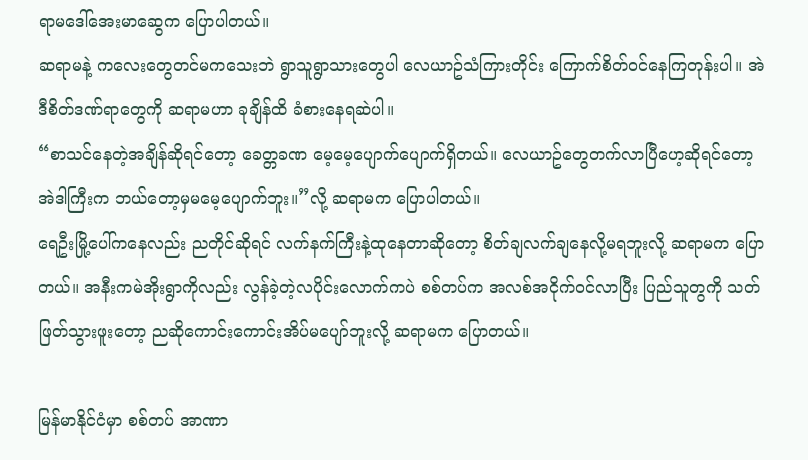ရာမဒေါ်အေးမာဆွေက ပြောပါတယ်။
ဆရာမနဲ့ ကလေးတွေတင်မကသေးဘဲ ရွာသူရွာသားတွေပါ လေယာဥ်သံကြားတိုင်း ကြောက်စိတ်ဝင်နေကြတုန်းပါ။ အဲဒီစိတ်ဒဏ်ရာတွေကို ဆရာမဟာ ခုချိန်ထိ ခံစားနေရဆဲပါ။
“စာသင်နေတဲ့အချိန်ဆိုရင်တော့ ခေတ္တခဏ မေ့မေ့ပျောက်ပျောက်ရှိတယ်။ လေယာဥ်တွေတက်လာပြီဟေ့ဆိုရင်တော့ အဲဒါကြီးက ဘယ်တော့မှမမေ့ပျောက်ဘူး။”လို့ ဆရာမက ပြောပါတယ်။
ရေဦးမြို့ပေါ်ကနေလည်း ညတိုင်ဆိုရင် လက်နက်ကြီးနဲ့ထုနေတာဆိုတော့ စိတ်ချလက်ချနေလို့မရဘူးလို့ ဆရာမက ပြောတယ်။ အနီးကမဲအိုးရွာကိုလည်း လွန်ခဲ့တဲ့လပိုင်းလောက်ကပဲ စစ်တပ်က အလစ်အငိုက်ဝင်လာပြီး ပြည်သူတွကို သတ်ဖြတ်သွားဖူးတော့ ညဆိုကောင်းကောင်းအိပ်မပျော်ဘူးလို့ ဆရာမက ပြောတယ်။

မြန်မာနိုင်ငံမှာ စစ်တပ် အာဏာ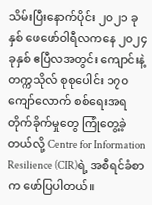သိမ်းပြီးနောက်ပိုင်း ၂၀၂၁ ခုနှစ် ဖေဖော်ဝါရီလကနေ ၂၀၂၄ ခုနှစ် ဧပြီလအတွင်း ကျောင်းနဲ့ တက္ကသိုလ် စုစုပေါင်း ၁၇၀ ကျော်လောက် စစ်ရေးအရ တိုက်ခိုက်မှုတွေ ကြုံတွေ့ခဲ့တယ်လို့ Centre for Information Resilience (CIR)ရဲ့ အစီရင်ခံစာက ဖော်ပြပါတယ်။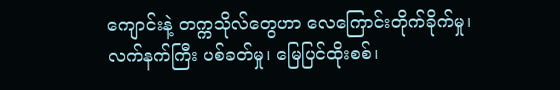ကျောင်းနဲ့ တက္ကသိုလ်တွေဟာ လေကြောင်းတိုက်ခိုက်မှု၊ လက်နက်ကြီး ပစ်ခတ်မှု၊ မြေပြင်ထိုးစစ်၊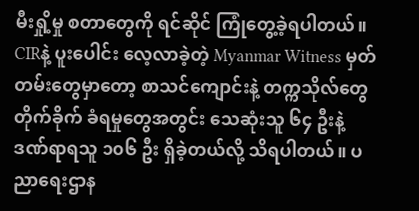မီးရှို့မှု စတာတွေကို ရင်ဆိုင် ကြုံတွေ့ခဲ့ရပါတယ်။
CIRနဲ့ ပူးပေါင်း လေ့လာခဲ့တဲ့ Myanmar Witness မှတ်တမ်းတွေမှာတော့ စာသင်ကျောင်းနဲ့ တက္ကသိုလ်တွေ တိုက်ခိုက် ခံရမှုတွေအတွင်း သေဆုံးသူ ၆၄ ဦးနဲ့ ဒဏ်ရာရသူ ၁၀၆ ဦး ရှိခဲ့တယ်လို့ သိရပါတယ်။ ပညာရေးဌာန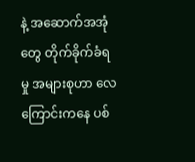နဲ့ အဆောက်အအုံတွေ တိုက်ခိုက်ခံရမှု အများစုဟာ လေကြောင်းကနေ ပစ်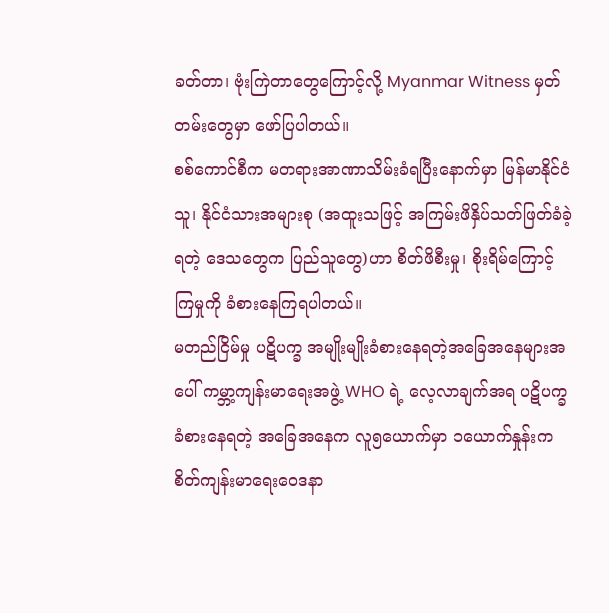ခတ်တာ၊ ဗုံးကြဲတာတွေကြောင့်လို့ Myanmar Witness မှတ်တမ်းတွေမှာ ဖော်ပြပါတယ်။
စစ်ကောင်စီက မတရားအာဏာသိမ်းခံရပြီးနောက်မှာ မြန်မာနိုင်ငံသူ၊ နိုင်ငံသားအများစု (အထူးသဖြင့် အကြမ်းဖိနှိပ်သတ်ဖြတ်ခံခဲ့ရတဲ့ ဒေသတွေက ပြည်သူတွေ)ဟာ စိတ်ဖိစီးမှု၊ စိုးရိမ်ကြောင့်ကြမှုကို ခံစားနေကြရပါတယ်။
မတည်ငြိမ်မှု ပဋိပက္ခ အမျိုးမျိုးခံစားနေရတဲ့အခြေအနေများအပေါ် ကမ္ဘာ့ကျန်းမာရေးအဖွဲ့ WHO ရဲ့ လေ့လာချက်အရ ပဋိပက္ခ ခံစားနေရတဲ့ အခြေအနေက လူ၅ယောက်မှာ ၁ယောက်နှုန်းက စိတ်ကျန်းမာရေးဝေဒနာ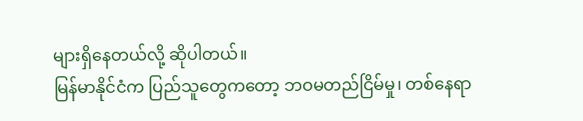များရှိနေတယ်လို့ ဆိုပါတယ်။
မြန်မာနိုင်ငံက ပြည်သူတွေကတော့ ဘဝမတည်ငြိမ်မှု၊ တစ်နေရာ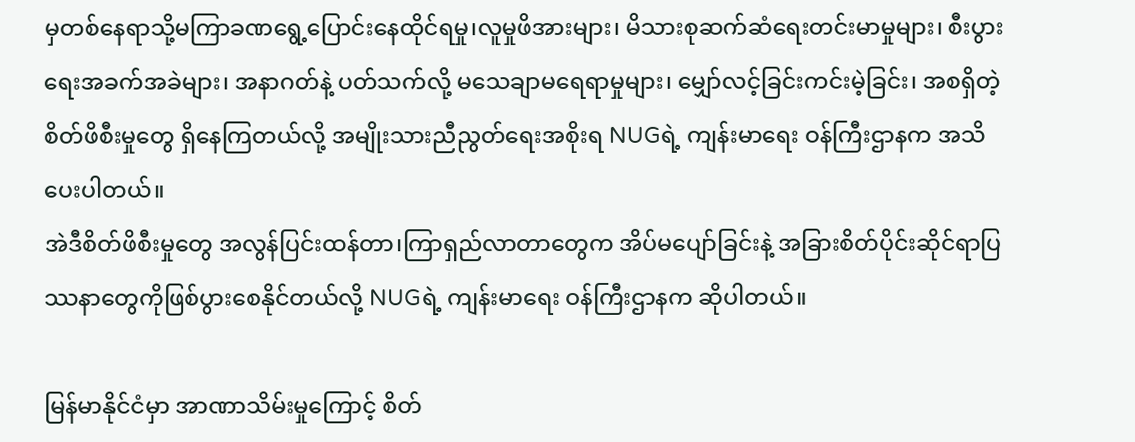မှတစ်နေရာသို့မကြာခဏရွေ့ပြောင်းနေထိုင်ရမှု၊လူမှုဖိအားများ၊ မိသားစုဆက်ဆံရေးတင်းမာမှုများ၊ စီးပွားရေးအခက်အခဲများ၊ အနာဂတ်နဲ့ ပတ်သက်လို့ မသေချာမရေရာမှုများ၊ မျှော်လင့်ခြင်းကင်းမဲ့ခြင်း၊ အစရှိတဲ့ စိတ်ဖိစီးမှုတွေ ရှိနေကြတယ်လို့ အမျိုးသားညီညွတ်ရေးအစိုးရ NUGရဲ့ ကျန်းမာရေး ဝန်ကြီးဌာနက အသိပေးပါတယ်။
အဲဒီစိတ်ဖိစီးမှုတွေ အလွန်ပြင်းထန်တာ၊ကြာရှည်လာတာတွေက အိပ်မပျော်ခြင်းနဲ့ အခြားစိတ်ပိုင်းဆိုင်ရာပြဿနာတွေကိုဖြစ်ပွားစေနိုင်တယ်လို့ NUGရဲ့ ကျန်းမာရေး ဝန်ကြီးဌာနက ဆိုပါတယ်။

မြန်မာနိုင်ငံမှာ အာဏာသိမ်းမှုကြောင့် စိတ်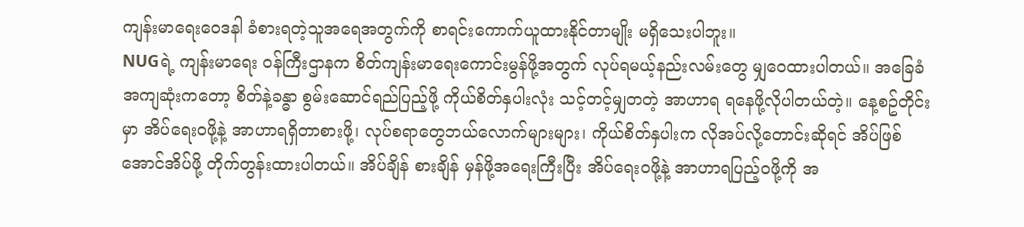ကျန်းမာရေးဝေဒနါ ခံစားရတဲ့သူအရေအတွက်ကို စာရင်းကောက်ယူထားနိုင်တာမျိုး မရှိသေးပါဘူး။
NUGရဲ့ ကျန်းမာရေး ဝန်ကြီးဌာနက စိတ်ကျန်းမာရေးကောင်းမွန်ဖို့အတွက် လုပ်ရမယ့်နည်းလမ်းတွေ မျှဝေထားပါတယ်။ အခြေခံအကျဆုံးကတော့ စိတ်နဲ့ခန္ဓာ စွမ်းဆောင်ရည်ပြည့်ဖို့ ကိုယ်စိတ်နှပါးလုံး သင့်တင့်မျှတတဲ့ အာဟာရ ရနေဖို့လိုပါတယ်တဲ့။ နေ့စဥ်တိုင်းမှာ အိပ်ရေးဝဖို့နဲ့ အာဟာရရှိတာစားဖို့၊ လုပ်စရာတွေဘယ်လောက်များများ၊ ကိုယ်စိတ်နှပါးက လိုအပ်လို့တောင်းဆိုရင် အိပ်ဖြစ်အောင်အိပ်ဖို့ တိုက်တွန်းထားပါတယ်။ အိပ်ချိန် စားချိန် မှန်ဖို့အရေးကြီးပြီး အိပ်ရေးဝဖို့နဲ့ အာဟာရပြည့်ဝဖို့ကို အ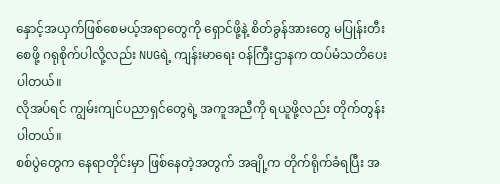နှောင့်အယှက်ဖြစ်စေမယ့်အရာတွေကို ရှောင်ဖို့နဲ့ စိတ်ခွန်အားတွေ မပြုန်းတီးစေဖို့ ဂရုစိုက်ပါလို့လည်း NUGရဲ့ ကျန်းမာရေး ဝန်ကြီးဌာနက ထပ်မံသတိပေးပါတယ်။
လိုအပ်ရင် ကျွမ်းကျင်ပညာရှင်တွေရဲ့ အကူအညီကို ရယူဖို့လည်း တိုက်တွန်းပါတယ်။
စစ်ပွဲတွေက နေရာတိုင်းမှာ ဖြစ်နေတဲ့အတွက် အချို့က တိုက်ရိုက်ခံရပြီး အ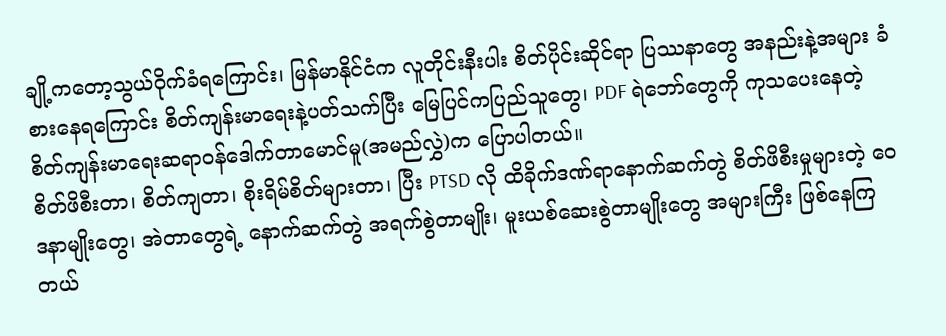ချို့ကတော့သွယ်ဝိုက်ခံရကြောင်း၊ မြန်မာနိုင်ငံက လူတိုင်းနီးပါး စိတ်ပိုင်းဆိုင်ရာ ပြဿနာတွေ အနည်းနဲ့အများ ခံစားနေရကြောင်း စိတ်ကျန်းမာရေးနဲ့ပတ်သက်ပြီး မြေပြင်ကပြည်သူတွေ၊ PDF ရဲဘော်တွေကို ကုသပေးနေတဲ့ စိတ်ကျန်းမာရေးဆရာဝန်ဒေါက်တာမောင်မူ(အမည်လွှဲ)က ပြောပါတယ်။
စိတ်ဖိစီးတာ၊ စိတ်ကျတာ၊ စိုးရိမ်စိတ်များတာ၊ ပြီး PTSD လို ထိခိုက်ဒဏ်ရာနောက်ဆက်တွဲ စိတ်ဖိစီးမှုများတဲ့ ဝေဒနာမျိုးတွေ၊ အဲတာတွေရဲ့ နောက်ဆက်တွဲ အရက်စွဲတာမျိုး၊ မူးယစ်ဆေးစွဲတာမျိုးတွေ အများကြီး ဖြစ်နေကြတယ်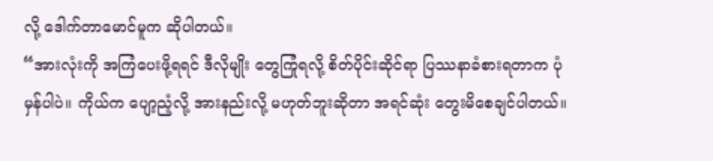လို့ ဒေါက်တာမောင်မူက ဆိုပါတယ်။
“အားလုံးကို အကြံပေးဖို့ရရင် ဒီလိုမျိုး တွေကြုံရလို့ စိတ်ပိုင်းဆိုင်ရာ ပြဿနာခံစားရတာက ပုံမှန်ပါပဲ။ ကိုယ်က ပျော့ညံ့လို့ အားနည်းလို့ မဟုတ်ဘူးဆိုတာ အရင်ဆုံး တွေးမိစေချင်ပါတယ်။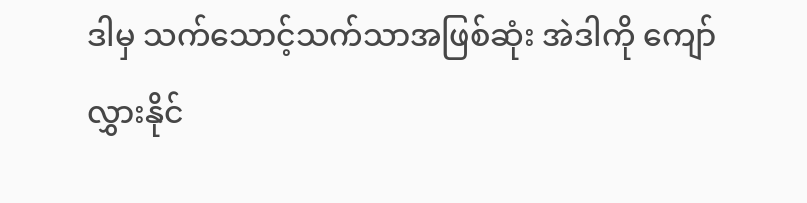ဒါမှ သက်သောင့်သက်သာအဖြစ်ဆုံး အဲဒါကို ကျော်လွှားနိုင်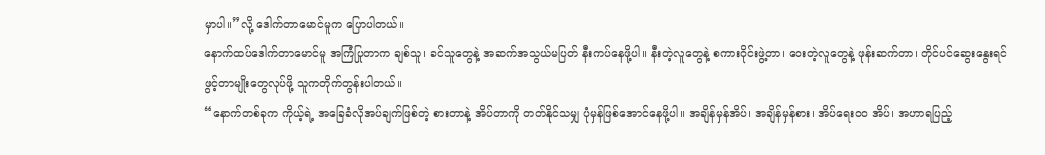မှာပါ။”လို့ ဒေါက်တာမောင်မူက ပြောပါတယ်။
နောက်ထပ်ဒေါက်တာမောင်မူ အကြံပြုတာက ချစ်သူ၊ ခင်သူတွေနဲ့ အဆက်အသွယ်မပြတ် နီးကပ်နေဖို့ပါ။ နီးတဲ့လူတွေနဲ့ စကားဝိုင်းဖွဲ့တာ၊ ဝေးတဲ့လူတွေနဲ့ ဖုန်းဆက်တာ၊ တိုင်ပင်ဆွေးနွေးရင်ဖွင့်တာမျိုးတွေလုပ်ဖို့ သူကတိုက်တွန်းပါတယ်။
“နောက်တစ်ခုက ကိုယ့်ရဲ့ အခြေခံလိုအပ်ချက်ဖြစ်တဲ့ စားတာနဲ့ အိပ်တာကို တတ်နိုင်သမျှ ပုံမှန်ဖြစ်အောင်နေဖို့ပါ။ အချိန်မှန်အိပ်၊ အချိန်မှန်စား၊ အိပ်ရေးဝဝ အိပ်၊ အဟာရပြည့်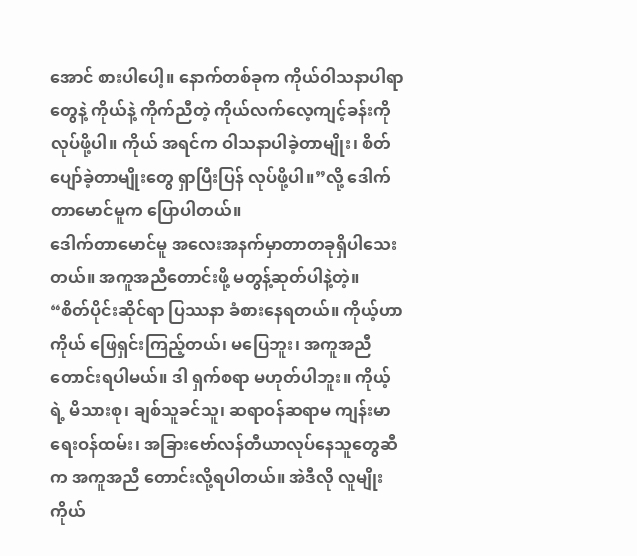အောင် စားပါပေါ့။ နောက်တစ်ခုက ကိုယ်ဝါသနာပါရာတွေနဲ့ ကိုယ်နဲ့ ကိုက်ညီတဲ့ ကိုယ်လက်လေ့ကျင့်ခန်းကို လုပ်ဖို့ပါ။ ကိုယ် အရင်က ဝါသနာပါခဲ့တာမျိုး၊ စိတ်ပျော်ခဲ့တာမျိုးတွေ ရှာပြီးပြန် လုပ်ဖို့ပါ။”လို့ ဒေါက်တာမောင်မူက ပြောပါတယ်။
ဒေါက်တာမောင်မူ အလေးအနက်မှာတာတခုရှိပါသေးတယ်။ အကူအညီတောင်းဖို့ မတွန့်ဆုတ်ပါနဲ့တဲ့။
“စိတ်ပိုင်းဆိုင်ရာ ပြဿနာ ခံစားနေရတယ်။ ကိုယ့်ဟာကိုယ် ဖြေရှင်းကြည့်တယ်၊ မပြေဘူး၊ အကူအညီ တောင်းရပါမယ်။ ဒါ ရှက်စရာ မဟုတ်ပါဘူး။ ကိုယ့်ရဲ့ မိသားစု၊ ချစ်သူခင်သူ၊ ဆရာဝန်ဆရာမ ကျန်းမာရေးဝန်ထမ်း၊ အခြားဗော်လန်တီယာလုပ်နေသူတွေဆီက အကူအညီ တောင်းလို့ရပါတယ်။ အဲဒီလို လူမျိုး ကိုယ်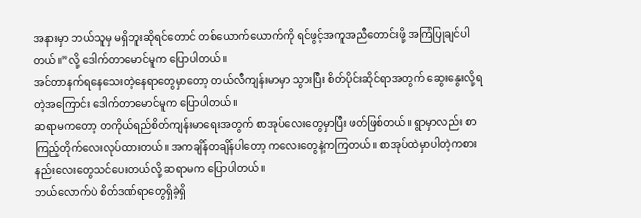အနားမှာ ဘယ်သူမှ မရှိဘူးဆိုရင်တောင် တစ်ယောက်ယောက်ကို ရင်ဖွင့်အကူအညီတောင်းဖို့ အကြံပြုချင်ပါတယ်။”လို့ ဒေါက်တာမောင်မူက ပြောပါတယ်။
အင်တာနက်ရနေသေးတဲ့နေရာတွေမှာတော့ တယ်လီကျန်းမာမှာ သွားပြီး စိတ်ပိုင်းဆိုင်ရာအတွက် ဆွေးနွေးလို့ရတဲ့အကြောင်း ဒေါက်တာမောင်မူက ပြောပါတယ်။
ဆရာမကတော့ တကိုယ်ရည်စိတ်ကျန်းမာရေးအတွက် စာအုပ်လေးတွေမှာပြီး ဖတ်ဖြစ်တယ်။ ရွာမှာလည်း စာကြည့်တိုက်လေးလုပ်ထားတယ်။ အကချိန်တချိန်ပါတော့ ကလေးတွေနဲ့ကကြတယ်။ စာအုပ်ထဲမှာပါတဲ့ကစားနည်းလေးတွေသင်ပေးတယ်လို့ ဆရာမက ပြောပါတယ်။
ဘယ်လောက်ပဲ စိတ်ဒဏ်ရာတွေရှိခဲ့ရှိ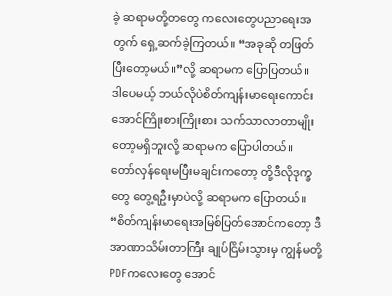ခဲ့ ဆရာမတို့တတွေ ကလေးတွေပညာရေးအတွက် ရှေ့ဆက်ခဲ့ကြတယ်။ “အခုဆို တဖြတ်ပြီးတော့မယ်။”လို့ ဆရာမက ပြောပြတယ်။
ဒါပေမယ့် ဘယ်လိုပဲစိတ်ကျန်းမာရေးကောင်းအောင်ကြိုးစားကြိုးစား သက်သာလာတာမျိုးတော့မရှိဘူးလို့ ဆရာမက ပြောပါတယ်။
တော်လှန်ရေးမပြီးမချင်းကတော့ တို့ဒီလိုဒုက္ခတွေ တွေ့ရဦးမှာပဲလို့ ဆရာမက ပြောတယ်။
“စိတ်ကျန်းမာရေးအမြစ်ပြတ်အောင်ကတော့ ဒီအာဏာသိမ်းတာကြီး ချုပ်ငြိမ်းသွားမှ ကျွန်မတို့ PDFကလေးတွေ အောင်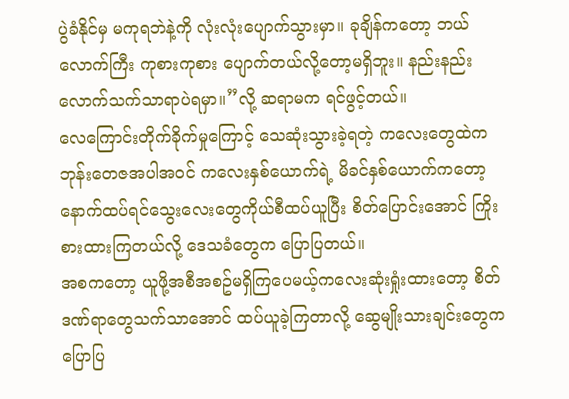ပွဲခံနိုင်မှ မကုရဘဲနဲ့ကို လုံးလုံးပျောက်သွားမှာ။ ခုချိန်ကတော့ ဘယ်လောက်ကြီး ကုစားကုစား ပျောက်တယ်လို့တော့မရှိဘူး။ နည်းနည်းလောက်သက်သာရာပဲရမှာ။”လို့ ဆရာမက ရင်ဖွင့်တယ်။
လေကြောင်းတိုက်ခိုက်မှုကြောင့် သေဆုံးသွားခဲ့ရတဲ့ ကလေးတွေထဲက ဘုန်းတေဇအပါအဝင် ကလေးနှစ်ယောက်ရဲ့ မိခင်နှစ်ယောက်ကတော့ နောက်ထပ်ရင်သွေးလေးတွေကိုယ်စီထပ်ယူပြီး စိတ်ပြောင်းအောင် ကြိုးစားထားကြတယ်လို့ ဒေသခံတွေက ပြောပြတယ်။
အစကတော့ ယူဖို့အစီအစဥ်မရှိကြပေမယ့်ကလေးဆုံးရှုံးထားတော့ စိတ်ဒဏ်ရာတွေသက်သာအောင် ထပ်ယူခဲ့ကြတာလို့ ဆွေမျိုးသားချင်းတွေက ပြောပြ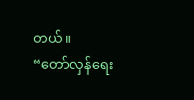တယ်။
“တော်လှန်ရေး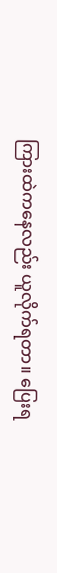ကြားထဲကနေလည်း ယူလိုက်ရတာ။ ပြေးရ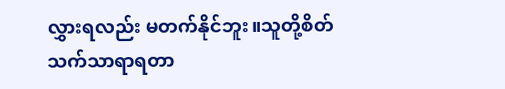လွှားရလည်း မတက်နိုင်ဘူး။သူတို့စိတ်သက်သာရာရတာ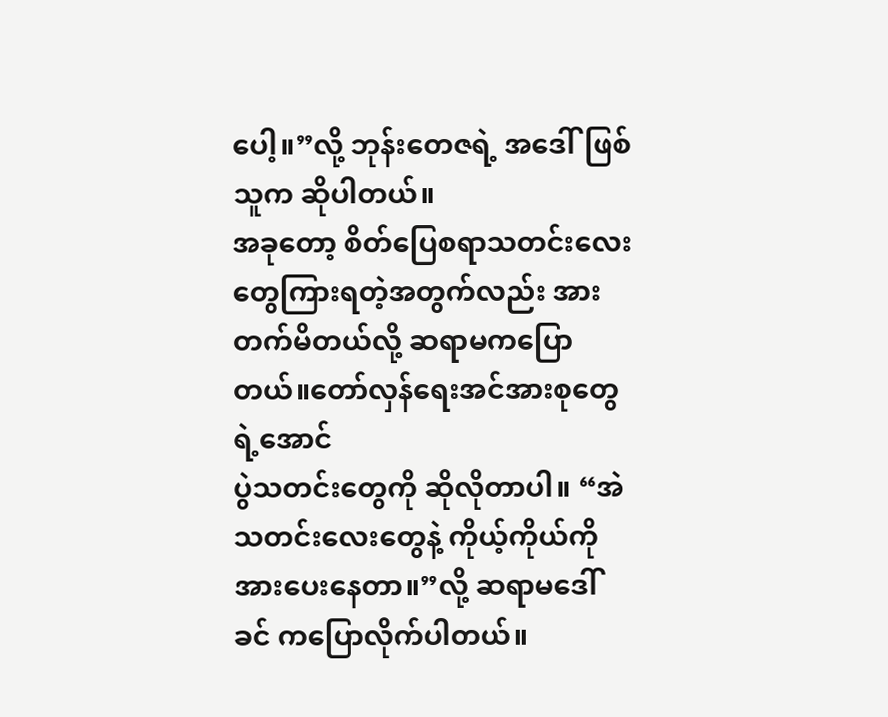ပေါ့။”လို့ ဘုန်းတေဇရဲ့ အဒေါ်ဖြစ်သူက ဆိုပါတယ်။
အခုတော့ စိတ်ပြေစရာသတင်းလေးတွေကြားရတဲ့အတွက်လည်း အားတက်မိတယ်လို့ ဆရာမကပြောတယ်။တော်လှန်ရေးအင်အားစုတွေရဲ့အောင်
ပွဲသတင်းတွေကို ဆိုလိုတာပါ။ “အဲသတင်းလေးတွေနဲ့ ကိုယ့်ကိုယ်ကို အားပေးနေတာ။”လို့ ဆရာမဒေါ်ခင် ကပြောလိုက်ပါတယ်။